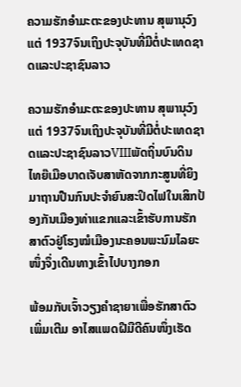ຄວາມຮັກອຳມະຕະຂອງປະທານ ສຸພານຸວົງແຕ່ 1937ຈົນເຖິງປະຈຸບັນທີ່ມີຕໍ່ປະເທດຊາດແລະປະຊາຊົນລາວ

ຄວາມຮັກອຳມະຕະຂອງປະທານ ສຸພານຸວົງແຕ່ 1937ຈົນເຖິງປະຈຸບັນທີ່ມີຕໍ່ປະເທດຊາດແລະປະຊາຊົນລາວVIIIພັດຖິ່ນບົນດິນໄທຍ໊ເມືອບາດເຈັບສາຫັດຈາກກະສູນທີ່ຍິງມາຖານປືນກົນປະຈຳຍົນສະປິດໄຟໃນເສິກປ້ອງກັນເມືອງທ່າແຂກແລະເຂົ້າຮັບການຮັກສາຕົວຢູ່ໂຮງໝໍເມືອງນະຄອນພະນົມໄລຍະໜຶ່ງຈຶ່ງເດີນທາງເຂົ້າໄປບາງກອກ

ພ້ອມກັບເຈົ້າວຽງຄຳຊາຍາເພື່ອຮັກສາຕົວເພິ່ມເຕີມ ອາໄສແພດຝີມືດີຄົນໜຶ່ງເຮັດ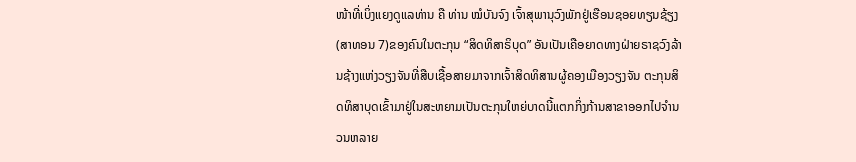ໜ້າທີ່ເບິ່ງແຍງດູແລທ່ານ ຄື ທ່ານ ໝໍບັນຈົງ ເຈົ້າສຸພານຸວົງພັກຢູ່ເຮືອນຊອຍທຽນຊ້ຽງ(ສາທອນ 7)ຂອງຄົນໃນຕະກຸນ “ສິດທິສາຣິບຸດ” ອັນເປັນເຄືອຍາດທາງຝ່າຍຣາຊວົງລ້ານຊ້າງແຫ່ງວຽງຈັນທີ່ສືບເຊື້ອສາຍມາຈາກເຈົ້າສິດທິສານຜູ້ຄອງເມືອງວຽງຈັນ ຕະກຸນສິດທິສາບຸດເຂົ້າມາຢູ່ໃນສະຫຍາມເປັນຕະກຸນໃຫຍ່ບາດນີ້ແຕກກິ່ງກ້ານສາຂາອອກໄປຈຳນວນຫລາຍ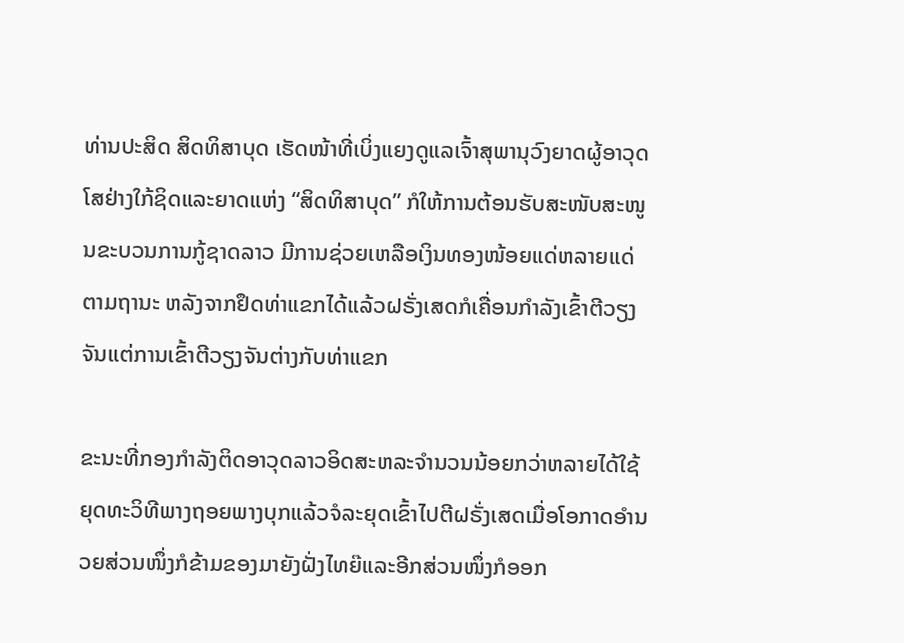ທ່ານປະສິດ ສິດທິສາບຸດ ເຮັດໜ້າທີ່ເບິ່ງແຍງດູແລເຈົ້າສຸພານຸວົງຍາດຜູ້ອາວຸດໂສຢ່າງໃກ້ຊິດແລະຍາດແຫ່ງ “ສິດທິສາບຸດ” ກໍໃຫ້ການຕ້ອນຮັບສະໜັບສະໜູນຂະບວນການກູ້ຊາດລາວ ມີການຊ່ວຍເຫລືອເງິນທອງໜ້ອຍແດ່ຫລາຍແດ່ຕາມຖານະ ຫລັງຈາກຢຶດທ່າແຂກໄດ້ແລ້ວຝຣັ່ງເສດກໍເຄື່ອນກຳລັງເຂົ້າຕີວຽງຈັນແຕ່ການເຂົ້າຕີວຽງຈັນຕ່າງກັບທ່າແຂກ

ຂະນະທີ່ກອງກຳລັງຕິດອາວຸດລາວອິດສະຫລະຈຳນວນນ້ອຍກວ່າຫລາຍໄດ້ໃຊ້ຍຸດທະວິທີພາງຖອຍພາງບຸກແລ້ວຈໍລະຍຸດເຂົ້າໄປຕີຝຣັ່ງເສດເມື່ອໂອກາດອຳນວຍສ່ວນໜຶ່ງກໍຂ້າມຂອງມາຍັງຝັ່ງໄທຍ໊ແລະອີກສ່ວນໜຶ່ງກໍອອກ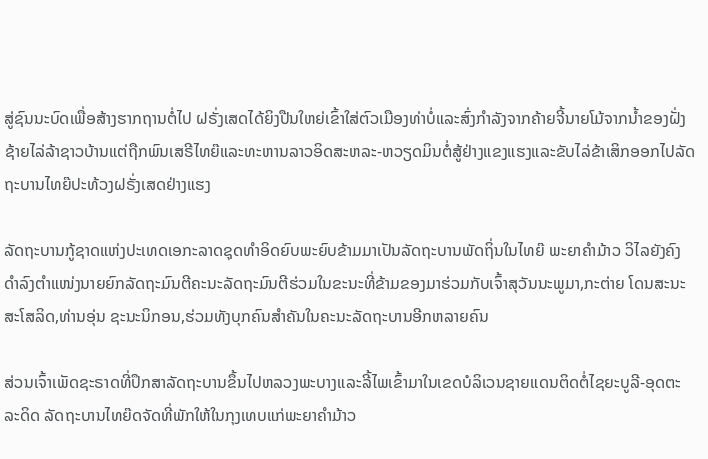ສູ່ຊົນນະບົດເພື່ອສ້າງຮາກຖານຕໍ່ໄປ ຝຣັ່ງເສດໄດ້ຍິງປືນໃຫຍ່ເຂົ້າໃສ່ຕົວເມືອງທ່າບໍ່ແລະສົ່ງກຳລັງຈາກຄ້າຍຈີ້ນາຍໂມ້ຈາກນ້ຳຂອງຝັ່ງຊ້າຍໄລ່ລ້າຊາວບ້ານແຕ່ຖືກພົນເສຣີໄທຍ໊ແລະທະຫານລາວອິດສະຫລະ-ຫວຽດມິນຕໍ່ສູ້ຢ່າງແຂງແຮງແລະຂັບໄລ່ຂ້າເສິກອອກໄປລັດຖະບານໄທຍ໊ປະທ້ວງຝຣັ່ງເສດຢ່າງແຮງ

ລັດຖະບານກູ້ຊາດແຫ່ງປະເທດເອກະລາດຊຸດທຳອິດຍົບພະຍົບຂ້າມມາເປັນລັດຖະບານພັດຖິ່ນໃນໄທຍ໊ ພະຍາຄຳມ້າວ ວິໄລຍັງຄົງດຳລົງຕຳແໜ່ງນາຍຍົກລັດຖະມົນຕີຄະນະລັດຖະມົນຕີຮ່ວມໃນຂະນະທີ່ຂ້າມຂອງມາຮ່ວມກັບເຈົ້າສຸວັນນະພູມາ,ກະຕ່າຍ ໂດນສະນະສະໂສລິດ,ທ່ານອຸ່ນ ຊະນະນິກອນ,ຮ່ວມທັງບຸກຄົນສຳຄັນໃນຄະນະລັດຖະບານອີກຫລາຍຄົນ

ສ່ວນເຈົ້າເພັດຊະຣາດທີ່ປຶກສາລັດຖະບານຂຶ້ນໄປຫລວງພະບາງແລະລີ້ໄພເຂົ້າມາໃນເຂດບໍລິເວນຊາຍແດນຕິດຕໍ່ໄຊຍະບູລີ-ອຸດຕະລະດິດ ລັດຖະບານໄທຍ໊ດຈັດທີ່ພັກໃຫ້ໃນກຸງເທບແກ່ພະຍາຄຳມ້າວ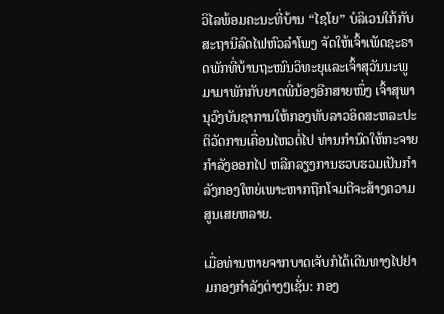ວິໄລພ້ອມຄະນະທີ່ບ້ານ “ໄຊໂຍ” ບໍລິເວນໃກ້ກັບສະຖານີລົດໄຟຫົວລໍາໂພງ ຈັດໃຫ້ເຈົ້າເພັດຊະຣາດພັກທີ່ບ້ານຖະໜົນວິທະຍຸແລະເຈົ້າສຸວັນນະພູມາມາພັກກັບຍາດພີ່ນ້ອງອີກສາຍໜຶ່ງ ເຈົ້າສຸພານຸວົງບັນຊາການໃຫ້ກອງທັບລາວອິດສະຫລະປະຕິວັດການເຄື່ອນໄຫວຕໍ່ໄປ ທ່ານກຳນົດໃຫ້ກະຈາຍກຳລັງອອກໄປ ຫລີກລຽງການຮວບຮວມເປັນກຳລັງກອງໃຫຍ່ເພາະຫາກຖືກໂຈມຕີຈະສ້າງຄວາມສູນເສຍຫລາຍ.

ເມື່ອທ່ານຫາຍຈາກບາດເຈັບກໍໄດ້ເດີນທາງໄປຢາມກອງກຳລັງຕ່າງໆເຊັ່ນ: ກອງ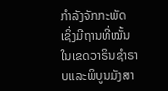ກຳລັງຈັກກະພັດ ເຊິ່ງມີຖານທີ່ໝັ້ນໃນເຂດວາຣິນຊຳຣາບແລະພິບູນມັງສາ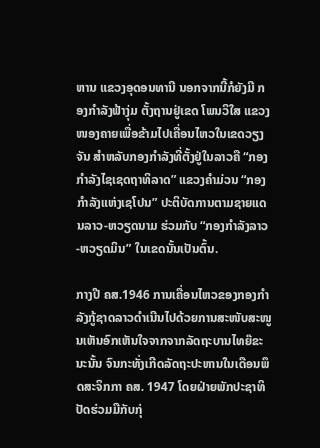ຫານ ແຂວງອຸດອນທານີ ນອກຈາກນີ້ກໍຍັງມີ ກອງກຳລັງຟ້າງຸ່ມ ຕັ້ງຖານຢູ່ເຂດ ໂພນວິໃສ ແຂວງໜອງຄາຍເພື່ອຂ້າມໄປເຄື່ອນໄຫວໃນເຂດວຽງຈັນ ສຳຫລັບກອງກຳລັງທີ່ຕັ້ງຢູ່ໃນລາວຄື “ກອງກຳລັງໄຊເຊດຖາທິລາດ” ແຂວງຄຳມ່ວນ “ກອງກຳລັງແຫ່ງເຊໂປນ” ປະຕິບັດການຕາມຊາຍແດນລາວ-ຫວຽດນາມ ຮ່ວມກັບ “ກອງກຳລັງລາວ-ຫວຽດມິນ” ໃນເຂດນັ້ນເປັນຕົ້ນ.

ກາງປີ ຄສ.1946 ການເຄື່ອນໄຫວຂອງກອງກຳລັງກູ້ຊາດລາວດຳເນີນໄປດ້ວຍການສະໜັບສະໜູນເຫັນອົກເຫັນໃຈຈາກຈາກລັດຖະບານໄທຍ໊ຂະນະນັ້ນ ຈົນກະທັ່ງເກີດລັດຖະປະຫານໃນເດືອນພຶດສະຈິກກາ ຄສ. 1947 ໂດຍຝ່າຍພັກປະຊາທິປັດຮ່ວມມືກັບກຸ່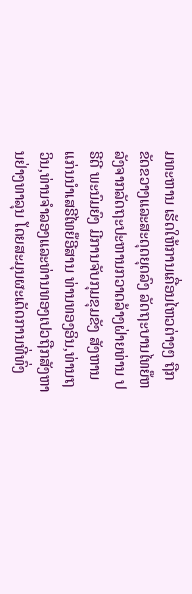ມທະຫານ ເຮັດໃຫ້ການເຄື່ອນໄຫວຕ່າງໆ ຖືກຂັດຂວາງແລະສະດຸດຍຸດລົງ ລັດຖະບານໄທຍ໊ຫລັງຈາກລັດຖະປະຫານກວາດລ້າງຝ່າຍທ່ານ ປຣີດີ ພະນົມຍົງ ມີການຈັບກຸມຂຸມຂັງ ສັງຫານແກ່ນນຳເສຣີໄທຍ໊ອີສານ ທ່ານທອງອິນ,ທ່ານຖວິນ,ທ່ານຈຳລອງແລະທ່ານທອງເປວຖືກສັງຫານຢ່າງທາລຸນ ໂດຍສະມຸນຜະເດັດການທີ່ທົ່ງ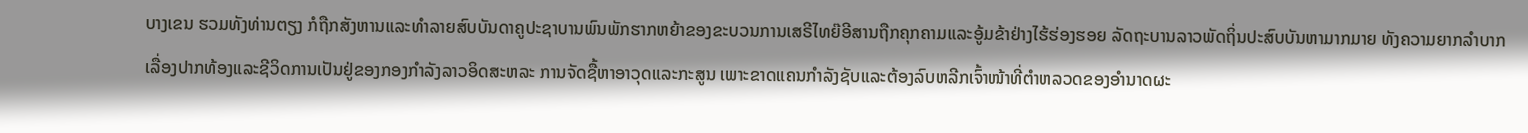ບາງເຂນ ຮວມທັງທ່ານຕຽງ ກໍຖືກສັງຫານແລະທຳລາຍສົບບັນດາຄູປະຊາບານພົນພັກຮາກຫຍ້າຂອງຂະບວນການເສຣີໄທຍ໊ອີສານຖືກຄຸກຄາມແລະອູ້ມຂ້າຢ່າງໄຮ້ຮ່ອງຮອຍ ລັດຖະບານລາວພັດຖິ່ນປະສົບບັນຫາມາກມາຍ ທັງຄວາມຍາກລຳບາກເລື່ອງປາກທ້ອງແລະຊີວິດການເປັນຢູ່ຂອງກອງກຳລັງລາວອິດສະຫລະ ການຈັດຊື້ຫາອາວຸດແລະກະສູນ ເພາະຂາດແຄນກຳລັງຊັບແລະຕ້ອງລົບຫລີກເຈົ້າໜ້າທີ່ຕຳຫລວດຂອງອຳນາດຜະ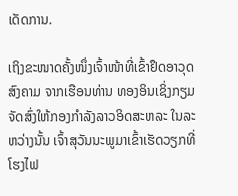ເດັດການ.

ເຖິງຂະໜາດຄັ້ງໜຶ່ງເຈົ້າໜ້າທີ່ເຂົ້າຢຶດອາວຸດສົງຄາມ ຈາກເຮືອນທ່ານ ທອງອິນເຊິ່ງກຽມຈັດສົ່ງໃຫ້ກອງກຳລັງລາວອິດສະຫລະ ໃນລະຫວ່າງນັ້ນ ເຈົ້າສຸວັນນະພູມາເຂົ້າເຮັດວຽກທີ່ໂຮງໄຟ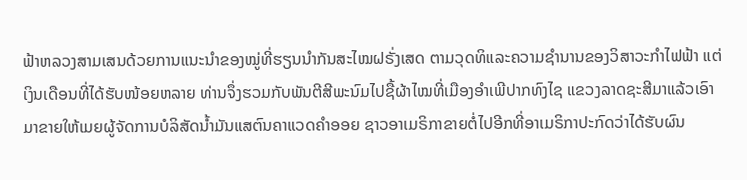ຟ້າຫລວງສາມເສນດ້ວຍການແນະນຳຂອງໝູ່ທີ່ຮຽນນຳກັນສະໄໝຝຣັ່ງເສດ ຕາມວຸດທິແລະຄວາມຊຳນານຂອງວິສາວະກຳໄຟຟ້າ ແຕ່ເງິນເດືອນທີ່ໄດ້ຮັບໜ້ອຍຫລາຍ ທ່ານຈຶ່ງຮວມກັບພັນຕີສີພະນົມໄປຊື້ຜ້າໄໝທີ່ເມືອງອຳເພີປາກທົງໄຊ ແຂວງລາດຊະສີມາແລ້ວເອົາມາຂາຍໃຫ້ເມຍຜູ້ຈັດການບໍລິສັດນ້ຳມັນແສຕົນຄາແວດຄຳອອຍ ຊາວອາເມຣິກາຂາຍຕໍ່ໄປອີກທີ່ອາເມຣິກາປະກົດວ່າໄດ້ຮັບຜົນ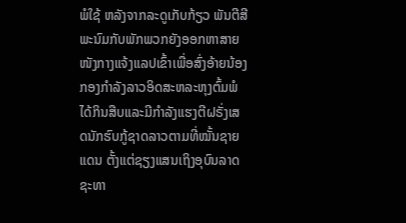ພໍໃຊ້ ຫລັງຈາກລະດູເກັບກ້ຽວ ພັນຕີສີພະນົມກັບພັກພວກຍັງອອກຫາສາຍໜັງກາງແຈ້ງແລປເຂົ້າເພື່ອສົ່ງອ້າຍນ້ອງກອງກຳລັງລາວອິດສະຫລະຫຸງຕົ້ມພໍໄດ້ກິນສືບແລະມີກຳລັງແຮງຕີຝຣັ່ງເສດນັກຮົບກູ້ຊາດລາວຕາມທີ່ໝັ້ນຊາຍແດນ ຕັ້ງແຕ່ຊຽງແສນເຖິງອຸບົນລາດຊະທາ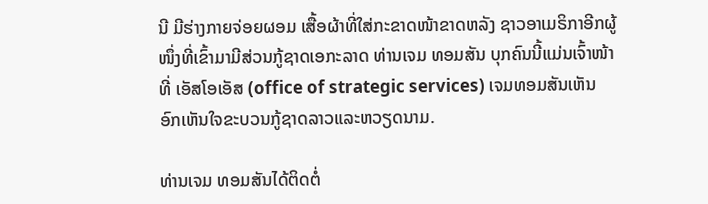ນີ ມີຮ່າງກາຍຈ່ອຍຜອມ ເສື້ອຜ້າທີ່ໃສ່ກະຂາດໜ້າຂາດຫລັງ ຊາວອາເມຣິກາອີກຜູ້ໜຶ່ງທີ່ເຂົ້າມາມີສ່ວນກູ້ຊາດເອກະລາດ ທ່ານເຈມ ທອມສັນ ບຸກຄົນນີ້ແມ່ນເຈົ້າໜ້າທີ່ ເອັສໂອເອັສ (office of strategic services) ເຈມທອມສັນເຫັນອົກເຫັນໃຈຂະບວນກູ້ຊາດລາວແລະຫວຽດນາມ.

ທ່ານເຈມ ທອມສັນໄດ້ຕິດຕໍ່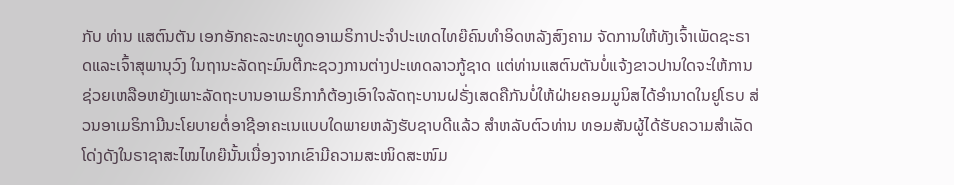ກັບ ທ່ານ ແສຕົນຕັນ ເອກອັກຄະລະທະທູດອາເມຣິກາປະຈຳປະເທດໄທຍ໊ຄົນທຳອິດຫລັງສົງຄາມ ຈັດການໃຫ້ທັງເຈົ້າເພັດຊະຣາດແລະເຈົ້າສຸພານຸວົງ ໃນຖານະລັດຖະມົນຕີກະຊວງການຕ່າງປະເທດລາວກູ້ຊາດ ແຕ່ທ່ານແສຕົນຕັນບໍ່ແຈ້ງຂາວປານໃດຈະໃຫ້ການຊ່ວຍເຫລືອຫຍັງເພາະລັດຖະບານອາເມຣິກາກໍຕ້ອງເອົາໃຈລັດຖະບານຝຣັ່ງເສດຄືກັນບໍ່ໃຫ້ຝ່າຍຄອມມູນິສໄດ້ອຳນາດໃນຢູໂຣບ ສ່ວນອາເມຣິກາມີນະໂຍບາຍຕໍ່ອາຊີອາຄະເນແບບໃດພາຍຫລັງຮັບຊາບດີແລ້ວ ສຳຫລັບຕົວທ່ານ ທອມສັນຜູ້ໄດ້ຮັບຄວາມສຳເລັດໂດ່ງດັງໃນຣາຊາສະໄໝໄທຍ໊ນັ້ນເນື່ອງຈາກເຂົາມີຄວາມສະໜິດສະໜົມ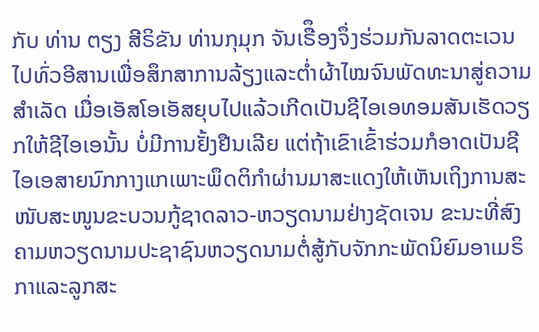ກັບ ທ່ານ ຕຽງ ສີຣິຂັນ ທ່ານກຸມຸກ ຈັນເຣືຶອງຈຶ່ງຮ່ວມກັນລາດຕະເວນໄປທົ່ວອີສານເພື່ອສຶກສາການລ້ຽງແລະຕ່ຳຜ້າໄໝຈົນພັດທະນາສູ່ຄວາມສຳເລັດ ເມື່ອເອັສໂອເອັສຍຸບໄປແລ້ວເກີດເປັນຊີໄອເອທອມສັນເຮັດວຽກໃຫ້ຊີໄອເອນັ້ນ ບໍ່ມີການຢັ້ງຢືນເລີຍ ແຕ່ຖ້າເຂົາເຂົ້າຮ່ວມກໍອາດເປັນຊີໄອເອສາຍນົກກາງແກເພາະພຶດຕິກຳຜ່ານມາສະແດງໃຫ້ເຫັນເຖິງການສະໜັບສະໜູນຂະບວນກູ້ຊາດລາວ-ຫວຽດນາມຢ່າງຊັດເຈນ ຂະນະທີ່ສົງຄາມຫວຽດນາມປະຊາຊົນຫວຽດນາມຕໍ່ສູ້ກັບຈັກກະພັດນິຍົມອາເມຣິກາແລະລູກສະ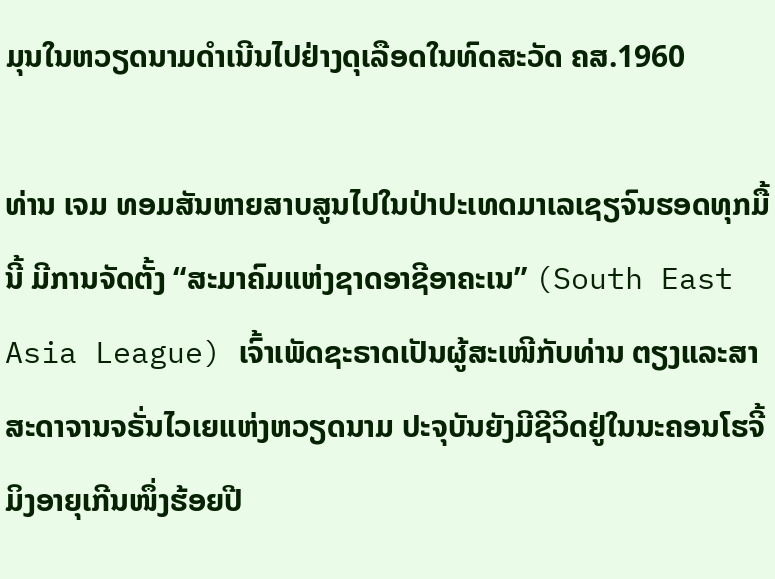ມຸນໃນຫວຽດນາມດຳເນີນໄປຢ່າງດຸເລືອດໃນທົດສະວັດ ຄສ.1960

ທ່ານ ເຈມ ທອມສັນຫາຍສາບສູນໄປໃນປ່າປະເທດມາເລເຊຽຈົນຮອດທຸກມື້ນີ້ ມີການຈັດຕັ້ງ “ສະມາຄົມແຫ່ງຊາດອາຊີອາຄະເນ” (South East Asia League) ເຈົ້າເພັດຊະຣາດເປັນຜູ້ສະເໜີກັບທ່ານ ຕຽງແລະສາສະດາຈານຈຣັ່ນໄວເຍແຫ່ງຫວຽດນາມ ປະຈຸບັນຍັງມີຊີວິດຢູ່ໃນນະຄອນໂຮຈີ້ມິງອາຍຸເກີນໜຶ່ງຮ້ອຍປີ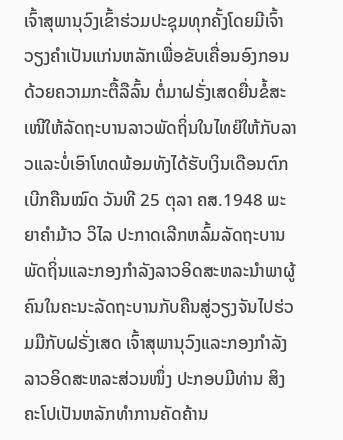ເຈົ້າສຸພານຸວົງເຂົ້າຮ່ວມປະຊຸມທຸກຄັ້ງໂດຍມີເຈົ້າວຽງຄຳເປັນແກ່ນຫລັກເພື່ອຂັບເຄື່ອນອົງກອນດ້ວຍຄວາມກະຕື້ລືລົ້ນ ຕໍ່ມາຝຣັ່ງເສດຍື່ນຂໍ້ສະເໜີໃຫ້ລັດຖະບານລາວພັດຖິ່ນໃນໄທຍ໊ໃຫ້ກັບລາວແລະບໍ່ເອົາໂທດພ້ອມທັງໄດ້ຮັບເງິນເດືອນຕົກເບີກຄືນໝົດ ວັນທີ 25 ຕຸລາ ຄສ.1948 ພະຍາຄຳມ້າວ ວິໄລ ປະກາດເລີກຫລົ້ມລັດຖະບານພັດຖິ່ນແລະກອງກຳລັງລາວອິດສະຫລະນຳພາຜູ້ຄົນໃນຄະນະລັດຖະບານກັບຄືນສູ່ວຽງຈັນໄປຮ່ວມມືກັບຝຣັ່ງເສດ ເຈົ້າສຸພານຸວົງແລະກອງກຳລັງລາວອິດສະຫລະສ່ວນໜຶ່ງ ປະກອບມີທ່ານ ສິງຄະໂປເປັນຫລັກທຳການຄັດຄ້ານ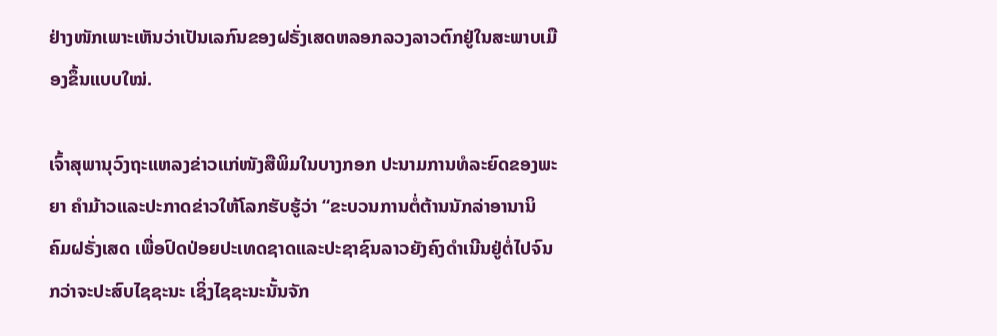ຢ່າງໜັກເພາະເຫັນວ່າເປັນເລກົນຂອງຝຣັ່ງເສດຫລອກລວງລາວຕົກຢູ່ໃນສະພາບເມືອງຂຶ້ນແບບໃໝ່.

ເຈົ້າສຸພານຸວົງຖະແຫລງຂ່າວແກ່ໜັງສືພິມໃນບາງກອກ ປະນາມການທໍລະຍົດຂອງພະຍາ ຄຳມ້າວແລະປະກາດຂ່າວໃຫ້ໂລກຮັບຮູ້ວ່າ “ຂະບວນການຕໍ່ຕ້ານນັກລ່າອານານິຄົມຝຣັ່ງເສດ ເພື່ອປົດປ່ອຍປະເທດຊາດແລະປະຊາຊົນລາວຍັງຄົງດຳເນີນຢູ່ຕໍ່ໄປຈົນກວ່າຈະປະສົບໄຊຊະນະ ເຊິ່ງໄຊຊະນະນັ້ນຈັກ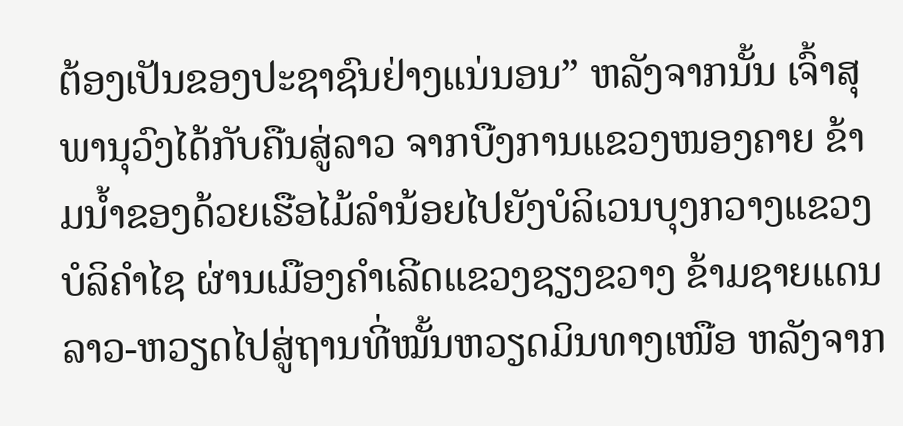ຕ້ອງເປັນຂອງປະຊາຊົນຢ່າງແນ່ນອນ” ຫລັງຈາກນັ້ນ ເຈົ້າສຸພານຸວົງໄດ້ກັບຄືນສູ່ລາວ ຈາກບືງການແຂວງໜອງຄາຍ ຂ້າມນ້ຳຂອງດ້ວຍເຮືອໄມ້ລຳນ້ອຍໄປຍັງບໍລິເວນບຸງກວາງແຂວງບໍລິຄຳໄຊ ຜ່ານເມືອງຄຳເລີດແຂວງຊຽງຂວາງ ຂ້າມຊາຍແດນລາວ-ຫວຽດໄປສູ່ຖານທີ່ໝັ້ນຫວຽດມິນທາງເໜືອ ຫລັງຈາກ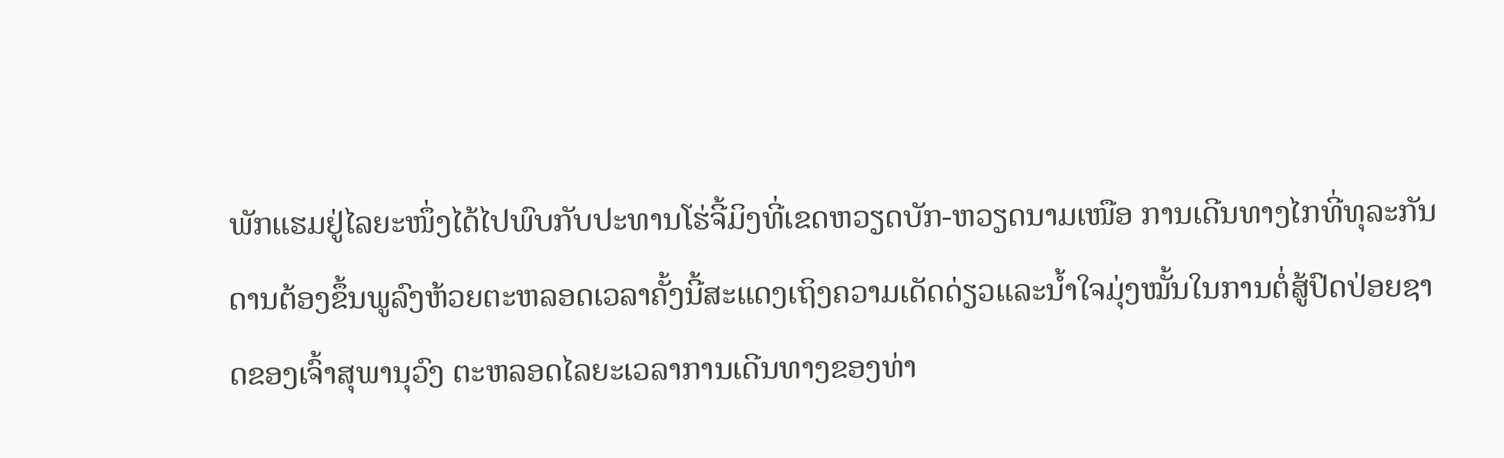ພັກແຮມຢູ່ໄລຍະໜຶ່ງໄດ້ໄປພົບກັບປະທານໂຮ່ຈີ້ມິງທີ່ເຂດຫວຽດບັກ-ຫວຽດນາມເໜືອ ການເດີນທາງໄກທີ່ທຸລະກັນດານຕ້ອງຂຶ້ນພູລົງຫ້ວຍຕະຫລອດເວລາຄັ້ງນີ້ສະແດງເຖິງຄວາມເດັດດ່ຽວແລະນ້ຳໃຈມຸ່ງໝັ້ນໃນການຕໍ່ສູ້ປົດປ່ອຍຊາດຂອງເຈົ້າສຸພານຸວົງ ຕະຫລອດໄລຍະເວລາການເດີນທາງຂອງທ່າ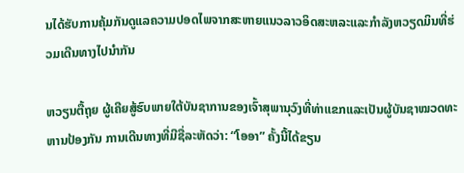ນໄດ້ຮັບການຄຸ້ມກັນດູແລຄວາມປອດໄພຈາກສະຫາຍແນວລາວອິດສະຫລະແລະກຳລັງຫວຽດມິນທີ່ຮ່ວມເດີນທາງໄປນຳກັນ

ຫວຽນຕື້ຖຸຍ ຜູ້ເຄີຍສູ້ຮົບພາຍໃຕ້ບັນຊາການຂອງເຈົ້າສຸພານຸວົງທີ່ທ່າແຂກແລະເປັນຜູ້ບັນຊາໝວດທະຫານປ້ອງກັນ ການເດີນທາງທີ່ມີຊື່ລະຫັດວ່າ: “ໂອອາ” ຄັ້ງນີ້ໄດ້ຂຽນ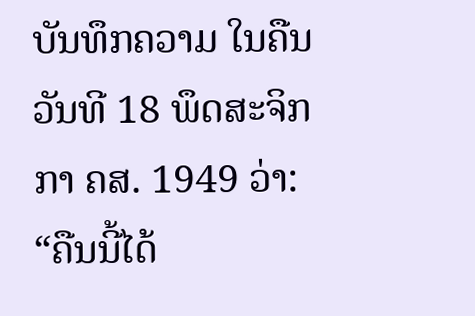ບັນທຶກຄວາມ ໃນຄືນວັນທີ 18 ພຶດສະຈິກກາ ຄສ. 1949 ວ່າ: “ຄືນນີ້ໄດ້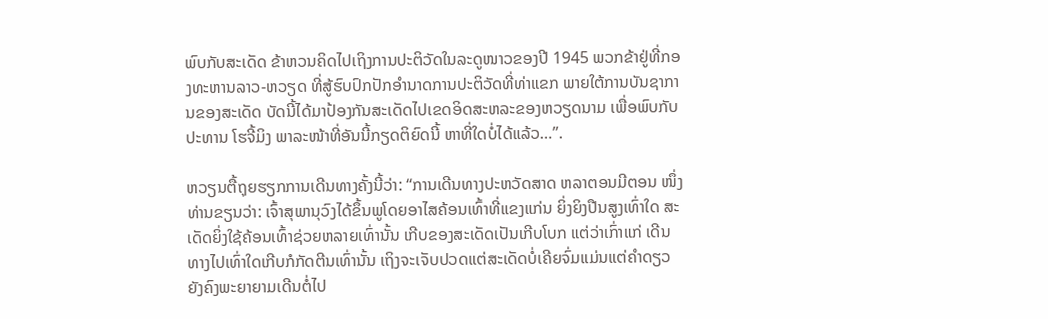ພົບກັບສະເດັດ ຂ້າຫວນຄິດໄປເຖິງການປະຕິວັດໃນລະດູໜາວຂອງປີ 1945 ພວກຂ້າຢູ່ທີ່ກອງທະຫານລາວ-ຫວຽດ ທີ່ສູ້ຮົບປົກປັກອຳນາດການປະຕິວັດທີ່ທ່າແຂກ ພາຍໃຕ້ການບັນຊາການຂອງສະເດັດ ບັດນີ້ໄດ້ມາປ້ອງກັນສະເດັດໄປເຂດອິດສະຫລະຂອງຫວຽດນາມ ເພື່ອພົບກັບປະທານ ໂຮຈີ້ມິງ ພາລະໜ້າທີ່ອັນນີ້ກຽດຕິຍົດນີ້ ຫາທີ່ໃດບໍ່ໄດ້ແລ້ວ…”.

ຫວຽນຕື້ຖຸຍຮຽກການເດີນທາງຄັ້ງນີ້ວ່າ: “ການເດີນທາງປະຫວັດສາດ ຫລາຕອນມີຕອນ ໜຶ່ງທ່ານຂຽນວ່າ: ເຈົ້າສຸພານຸວົງໄດ້ຂຶ້ນພູໂດຍອາໄສຄ້ອນເທົ້າທີ່ແຂງແກ່ນ ຍິ່ງຍິງປືນສູງເທົ່າໃດ ສະເດັດຍິ່ງໃຊ້ຄ້ອນເທົ້າຊ່ວຍຫລາຍເທົ່ານັ້ນ ເກີບຂອງສະເດັດເປັນເກີບໂບກ ແຕ່ວ່າເກົ່າແກ່ ເດີນທາງໄປເທົ່າໃດເກີບກໍກັດຕີນເທົ່ານັ້ນ ເຖິງຈະເຈັບປວດແຕ່ສະເດັດບໍ່ເຄີຍຈົ່ມແມ່ນແຕ່ຄຳດຽວ ຍັງຄົງພະຍາຍາມເດີນຕໍ່ໄປ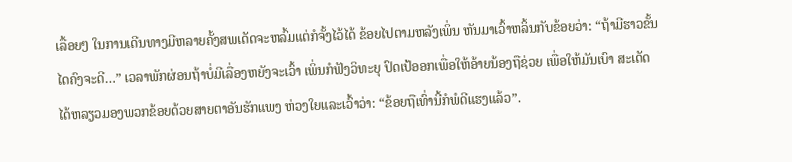ເລື້ອຍໆ ໃນການເດີນທາງມີຫລາຍຄັ້ງສພເດັດຈະຫລົ້ມແຕ່ກໍຈັ້ງໄວ້ໄດ້ ຂ້ອຍໄປຕາມຫລັງເພິ່ນ ຫັນມາເວົ້າຫລິ້ນກັບຂ້ອຍວ່າ: “ຖ້າມີຮາວຂັ້ນໄດຄົງຈະດີ…” ເວລາພັກຜ່ອນຖ້າບໍ່ມີເລື່ອງຫຍັງຈະເວົ້າ ເພິ່ນກໍຟັງວິທະຍຸ ປົດເປ້ອອກເພື່ອໃຫ້ອ້າຍນ້ອງຖືຊ່ວຍ ເພື່ອໃຫ້ມັນເບົາ ສະເດັດໄດ້ຫລຽວມອງພວກຂ້ອຍດ້ວຍສາຍຕາອັນຮັກແພງ ຫ່ວງໃຍແລະເວົ້າວ່າ: “ຂ້ອຍຖືເທົ່ານີ້ກໍພໍດີແຮງແລ້ວ”.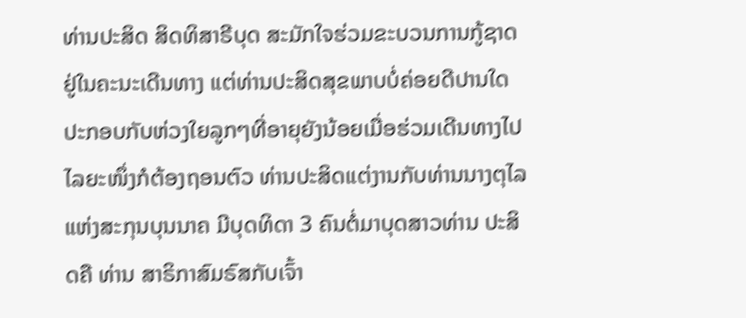ທ່ານປະສິດ ສິດທິສາຣີບຸດ ສະມັກໃຈຮ່ວມຂະບວນການກູ້ຊາດຢູ່ໃນຄະນະເດີນທາງ ແຕ່ທ່ານປະສິດສຸຂພາບບໍ່ຄ່ອຍດີປານໃດປະກອບກັບຫ່ວງໃຍລູກໆທີ່ອາຍຸຍັງນ້ອຍເມື່ອຮ່ວມເດີນທາງໄປໄລຍະໜຶ່ງກໍຕ້ອງຖອນຕົວ ທ່ານປະສິດແຕ່ງານກັບທ່ານນາງຕຸໄລແຫ່ງສະກຸນບຸນນາຄ ມີບຸດທິດາ 3 ຄົນຕໍ່ມາບຸດສາວທ່ານ ປະສິດຄື ທ່ານ ສາຣິກາສົມຣົສກັບເຈົ້າ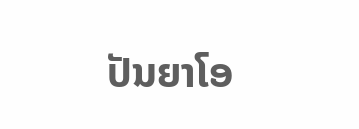ປັນຍາໂອ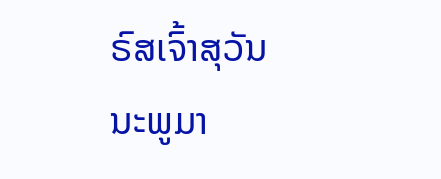ຣົສເຈົ້າສຸວັນນະພູມາ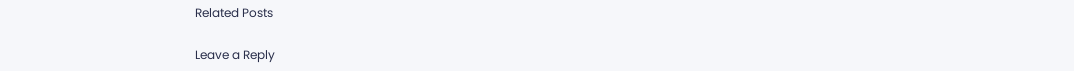Related Posts

Leave a Reply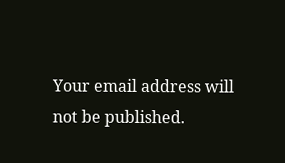Your email address will not be published.